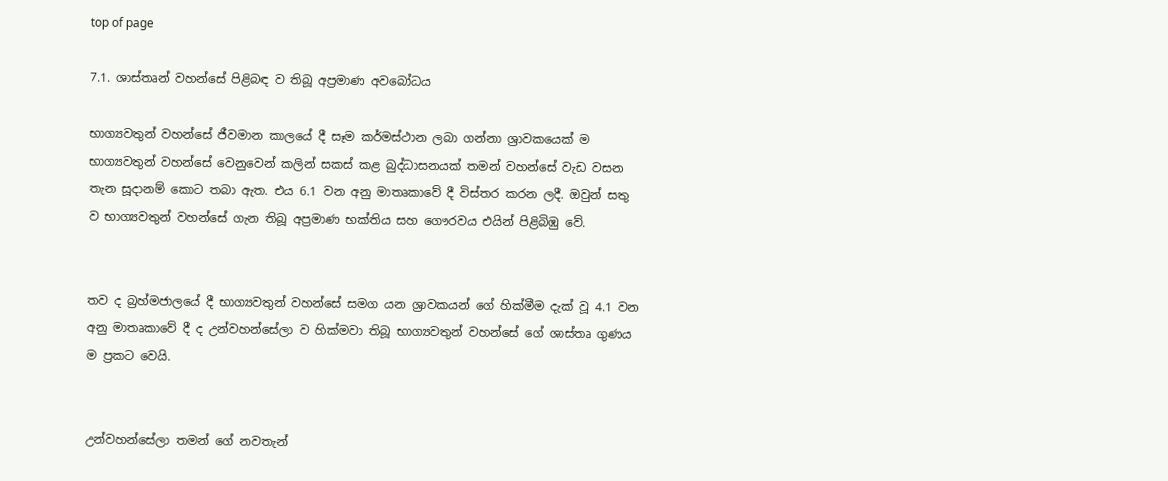top of page

7.1. ශාස්තෘන් වහන්සේ පිළිබඳ ව තිබූ අප්‍රමාණ අවබෝධය

භාග්‍යවතුන් වහන්සේ ජීවමාන කාලයේ දී සෑම කර්මස්ථාන ලබා ගන්නා ශ්‍රාවකයෙක් ම භාග්‍යවතුන් වහන්සේ වෙනුවෙන් කලින් සකස් කළ බුද්ධාසනයක් තමන් වහන්සේ වැඩ වසන තැන සූදානම් කොට තබා ඇත. එය 6.1 වන අනු මාතෘකාවේ දී විස්තර කරන ලදී. ඔවුන් සතු ව භාග්‍යවතුන් වහන්සේ ගැන තිබූ අප්‍රමාණ භක්තිය සහ ගෞරවය එයින් පිළිබිඹු වේ.


තව ද බ්‍රහ්මජාලයේ දී භාග්‍යවතුන් වහන්සේ සමග යන ශ්‍රාවකයන් ගේ හික්මීම දැක් වූ 4.1 වන අනු මාතෘකාවේ දී ද උන්වහන්සේලා ව හික්මවා තිබූ භාග්‍යවතුන් වහන්සේ ගේ ශාස්තෘ ගුණය ම ප්‍රකට වෙයි.


උන්වහන්සේලා තමන් ගේ නවතැන්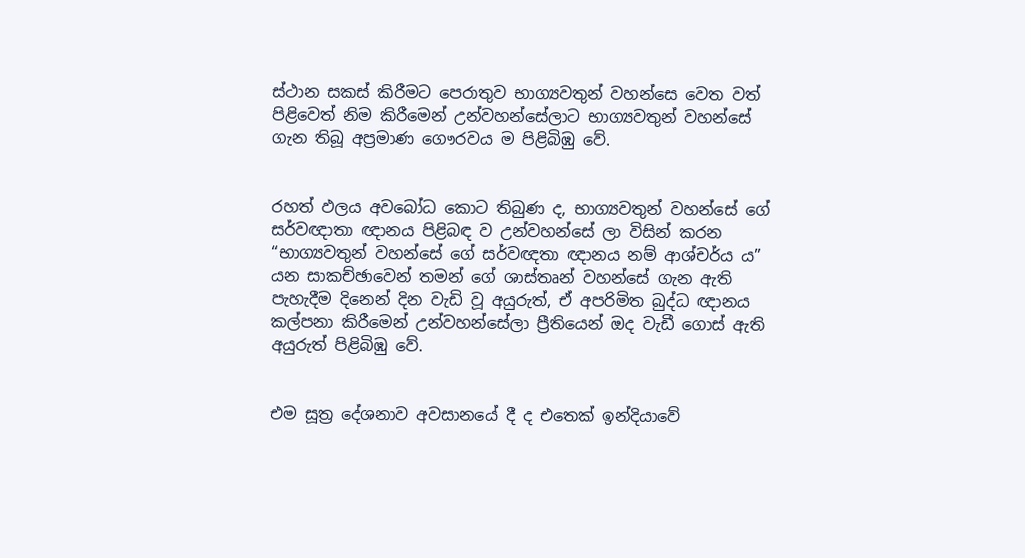ස්ථාන සකස් කිරීමට පෙරාතුව භාග්‍යවතුන් වහන්සෙ වෙත වත් පිළිවෙත් නිම කිරීමෙන් උන්වහන්සේලාට භාග්‍යවතුන් වහන්සේ ගැන තිබූ අප්‍රමාණ ගෞරවය ම පිළිබිඹු වේ.


රහත් ඵලය අවබෝධ කොට තිබුණ ද, භාග්‍යවතුන් වහන්සේ ගේ සර්වඥාතා ඥානය පිළිබඳ ව උන්වහන්සේ ලා විසින් කරන “භාග්‍යවතුන් වහන්සේ ගේ සර්වඥතා ඥානය නම් ආශ්චර්ය ය” යන සාකච්ඡාවෙන් තමන් ගේ ශාස්තෘන් වහන්සේ ගැන ඇති පැහැදීම දිනෙන් දින වැඩි වූ අයුරුත්, ඒ අපරිමිත බුද්ධ ඥානය කල්පනා කිරීමෙන් උන්වහන්සේලා ප්‍රීතියෙන් ඔද වැඩී ගොස් ඇති අයුරුත් පිළිබිඹු වේ.


එම සූත්‍ර දේශනාව අවසානයේ දී ද එතෙක් ඉන්දියාවේ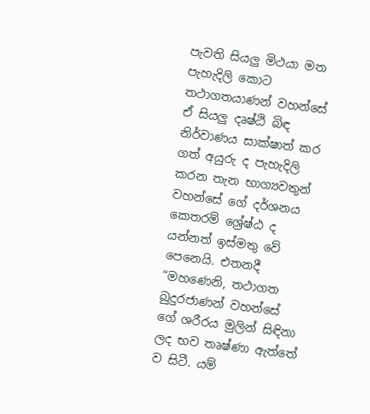පැවති සියලු මිථයා මත පැහැදිලි කොට තථාගතයාණන් වහන්සේ ඒ සියලු දෘෂ්ඨි බිඳ නිර්වාණය සාක්ෂාත් කර ගත් අයුරු ද පැහැදිලි කරන තැන භාග්‍යවතුන් වහන්සේ ගේ දර්ශනය කෙතරම් ශ්‍රේෂ්ඨ ද යන්නත් ඉස්මතු වේ පෙනෙයි. එතනදී “මහණෙනි, තථාගත බුදුරජාණන් වහන්සේ ගේ ශරීරය මුලින් සිඳිනා ලද භව තෘෂ්ණා ඇත්තේ ව සිටී. යම්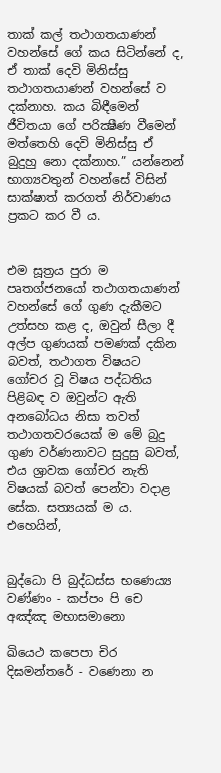තාක් කල් තථාගතයාණන් වහන්සේ ගේ කය සිටින්නේ ද, ඒ තාක් දෙවි මිනිස්සු තථාගතයාණන් වහන්සේ ව දක්නාහ. කය බිඳීමෙන් ජීවිතයා ගේ පරික්‍ෂීණ වීමෙන් මත්තෙහි දෙවි මිනිස්සු ඒ බුදුහු නො දක්නාහ.” යන්නෙන් භාග්‍යවතුන් වහන්සේ විසින් සාක්ෂාත් කරගත් නිර්වාණය ප්‍රකට කර වී ය.


එම සූත්‍රය පුරා ම පෘතග්ජනයෝ තථාගතයාණන් වහන්සේ ගේ ගුණ දැකීමට උත්සහ කළ ද, ඔවුන් සීලා දී අල්ප ගුණයක් පමණක් දකින බවත්, තථාගත විෂයට ගෝචර වූ විෂය පද්ධතිය පිළිබඳ ව ඔවුන්ට ඇති අනබෝධය නිසා තවත් තථාගතවරයෙක් ම මේ බුදු ගුණ වර්ණනාවට සුදුසු බවත්, එය ශ්‍රාවක ගෝචර නැති විෂයක් බවත් පෙන්වා වදාළ සේක. සත්‍යයක් ම ය. එහෙයින්,


බුද්ධො පි බුද්ධස්ස භණෙය්‍ය වණ්ණං - කප්පං පි චෙ අඤ්ඤ මභාසමානො

ඛියෙථ කපෙපා චිර දිඝමන්තරේ - වණෙනා න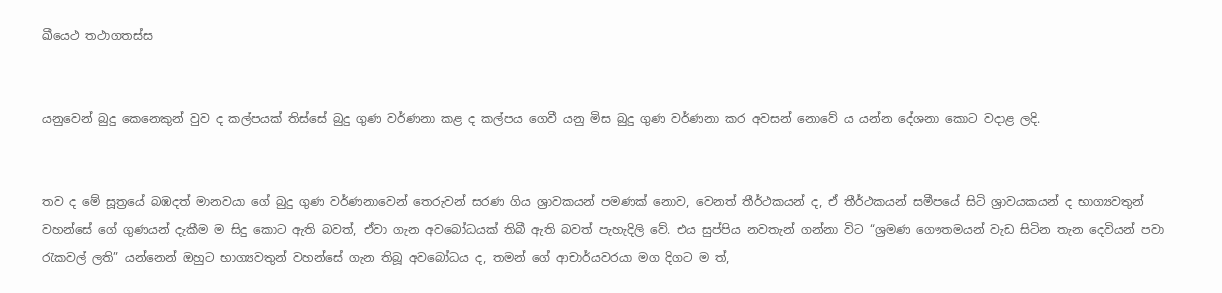ඛීයෙථ තථාගතස්ස


යනුවෙන් බුදු කෙනෙකුන් වුව ද කල්පයක් තිස්සේ බුදු ගුණ වර්ණනා කළ ද කල්පය ගෙවී යනු මිස බුදු ගුණ වර්ණනා කර අවසන් නොවේ ය යන්න දේශනා කොට වදාළ ලදි.


තව ද මේ සූත්‍රයේ බඹදත් මානවයා ගේ බුදු ගුණ වර්ණනාවෙන් තෙරුවන් සරණ ගිය ශ්‍රාවකයන් පමණක් නොව, වෙනත් තීර්ථකයන් ද, ඒ තීර්ථකයන් සමීපයේ සිටි ශ්‍රාවයකයන් ද භාග්‍යවතුන් වහන්සේ ගේ ගුණයන් දැකීම ම සිදු කොට ඇති බවත්, ඒවා ගැන අවබෝධයක් තිබී ඇති බවත් පැහැදිලි වේ. එය සුප්පිය නවතැන් ගන්නා විට “ශ්‍රමණ ගෞතමයන් වැඩ සිටින තැන දෙවියන් පවා රැකවල් ලති” යන්නෙන් ඔහුට භාග්‍යවතුන් වහන්සේ ගැන තිබූ අවබෝධය ද, තමන් ගේ ආචාර්යවරයා මග දිගට ම ත්,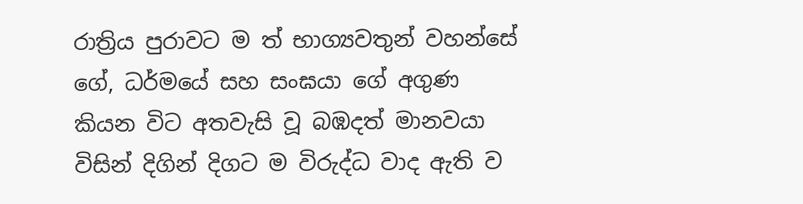රාත්‍රිය පුරාවට ම ත් භාග්‍යවතුන් වහන්සේ ගේ, ධර්මයේ සහ සංඝයා ගේ අගුණ කියන විට අතවැසි වූ බඹදත් මානවයා විසින් දිගින් දිගට ම විරුද්ධ වාද ඇති ව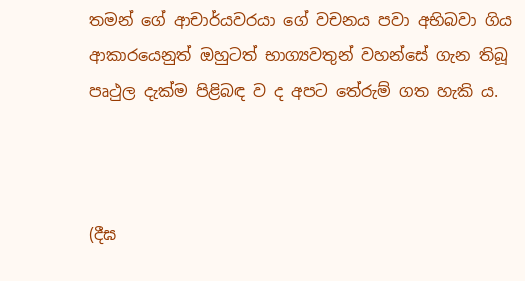තමන් ගේ ආචාර්යවරයා ගේ වචනය පවා අභිබවා ගිය ආකාරයෙනුත් ඔහුටත් භාග්‍යවතුන් වහන්සේ ගැන තිබූ පෘථුල දැක්ම පිළිබඳ ව ද අපට තේරුම් ගත හැකි ය.



(දීඝ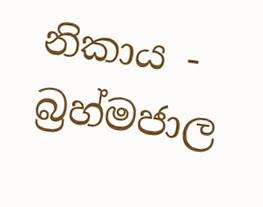නිකාය - බ්‍රහ්මජාල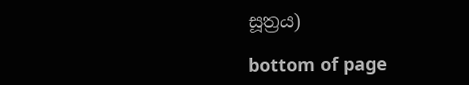සූත්‍රය)

bottom of page